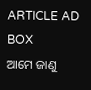ARTICLE AD BOX
ଆମେ ଜାଣୁ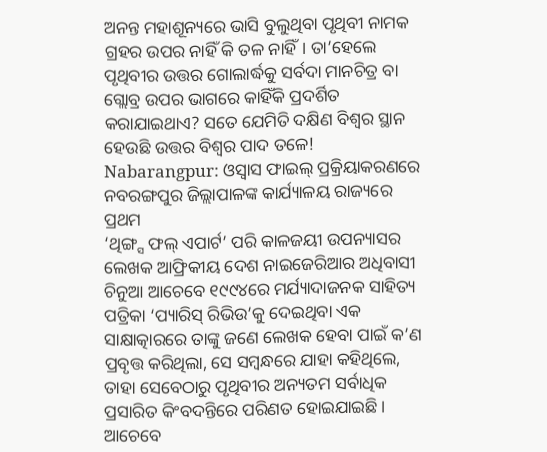ଅନନ୍ତ ମହାଶୂନ୍ୟରେ ଭାସି ବୁଲୁଥିବା ପୃଥିବୀ ନାମକ ଗ୍ରହର ଉପର ନାହିଁ କି ତଳ ନାହିଁ। ତା’ହେଲେ ପୃଥିବୀର ଉତ୍ତର ଗୋଲାର୍ଦ୍ଧକୁ ସର୍ବଦା ମାନଚିତ୍ର ବା ଗ୍ଲୋବ୍ର ଉପର ଭାଗରେ କାହିଁକି ପ୍ରଦର୍ଶିତ କରାଯାଇଥାଏ? ସତେ ଯେମିତି ଦକ୍ଷିଣ ବିଶ୍ବର ସ୍ଥାନ ହେଉଛି ଉତ୍ତର ବିଶ୍ବର ପାଦ ତଳେ!
Nabarangpur: ଓସ୍ବାସ ଫାଇଲ୍ ପ୍ରକ୍ରିୟାକରଣରେ ନବରଙ୍ଗପୁର ଜିଲ୍ଲାପାଳଙ୍କ କାର୍ଯ୍ୟାଳୟ ରାଜ୍ୟରେ ପ୍ରଥମ
‘ଥିଙ୍ଗ୍ସ ଫଲ୍ ଏପାର୍ଟ’ ପରି କାଳଜୟୀ ଉପନ୍ୟାସର ଲେଖକ ଆଫ୍ରିକୀୟ ଦେଶ ନାଇଜେରିଆର ଅଧିବାସୀ ଚିନୁଆ ଆଚେବେ ୧୯୯୪ରେ ମର୍ଯ୍ୟାଦାଜନକ ସାହିତ୍ୟ ପତ୍ରିକା ‘ପ୍ୟାରିସ୍ ରିଭିଉ’କୁ ଦେଇଥିବା ଏକ ସାକ୍ଷାତ୍କାରରେ ତାଙ୍କୁ ଜଣେ ଲେଖକ ହେବା ପାଇଁ କ’ଣ ପ୍ରବୃତ୍ତ କରିଥିଲା, ସେ ସମ୍ବନ୍ଧରେ ଯାହା କହିଥିଲେ, ତାହା ସେବେଠାରୁ ପୃଥିବୀର ଅନ୍ୟତମ ସର୍ବାଧିକ ପ୍ରସାରିତ କିଂବଦନ୍ତିରେ ପରିଣତ ହୋଇଯାଇଛି। ଆଚେବେ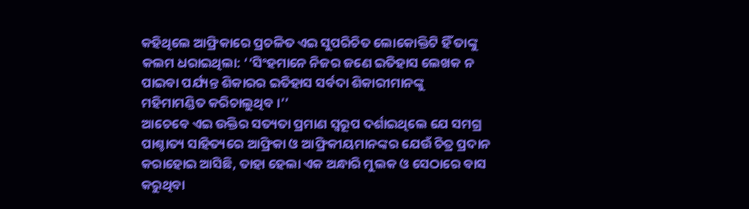କହିଥିଲେ ଆଫ୍ରିକାରେ ପ୍ରଚଳିତ ଏଇ ସୁପରିଚିତ ଲୋକୋକ୍ତିଟି ହିଁ ତାଙ୍କୁ କଲମ ଧରାଇଥିଲା: ‘‘ସିଂହମାନେ ନିଜର ଜଣେ ଇତିହାସ ଲେଖକ ନ ପାଇବା ପର୍ଯ୍ୟନ୍ତ ଶିକାରର ଇତିହାସ ସର୍ବଦା ଶିକାରୀମାନଙ୍କୁ ମହିମାମଣ୍ଡିତ କରିଚାଲୁଥିବ।’’
ଆଚେବେ ଏଇ ଉକ୍ତିର ସତ୍ୟତା ପ୍ରମାଣ ସ୍ବରୂପ ଦର୍ଶାଇଥିଲେ ଯେ ସମଗ୍ର ପାଶ୍ଚାତ୍ୟ ସାହିତ୍ୟରେ ଆଫ୍ରିକା ଓ ଆଫ୍ରିକୀୟମାନଙ୍କର ଯେଉଁ ଚିତ୍ର ପ୍ରଦାନ କରାହୋଇ ଆସିଛି, ତାହା ହେଲା ଏକ ଅନ୍ଧାରି ମୁଲକ ଓ ସେଠାରେ ବାସ କରୁଥିବା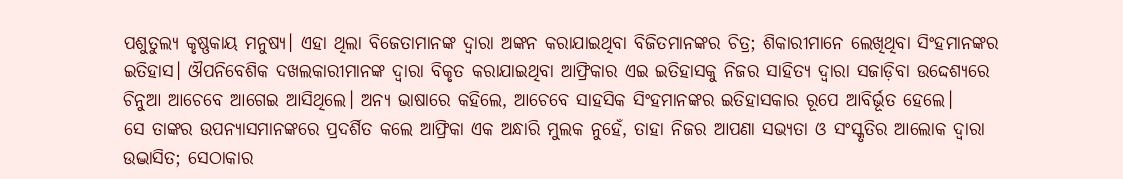ପଶୁତୁଲ୍ୟ କୃଷ୍ଣକାୟ ମନୁଷ୍ୟ। ଏହା ଥିଲା ବିଜେତାମାନଙ୍କ ଦ୍ବାରା ଅଙ୍କନ କରାଯାଇଥିବା ବିଜିତମାନଙ୍କର ଚିତ୍ର; ଶିକାରୀମାନେ ଲେଖିଥିବା ସିଂହମାନଙ୍କର ଇତିହାସ। ଔପନିବେଶିକ ଦଖଲକାରୀମାନଙ୍କ ଦ୍ବାରା ବିକୃତ କରାଯାଇଥିବା ଆଫ୍ରିକାର ଏଇ ଇତିହାସକୁ ନିଜର ସାହିତ୍ୟ ଦ୍ବାରା ସଜାଡ଼ିବା ଉଦ୍ଦେଶ୍ୟରେ ଚିନୁଆ ଆଚେବେ ଆଗେଇ ଆସିଥିଲେ। ଅନ୍ୟ ଭାଷାରେ କହିଲେ, ଆଚେବେ ସାହସିକ ସିଂହମାନଙ୍କର ଇତିହାସକାର ରୂପେ ଆବିର୍ଭୂତ ହେଲେ।
ସେ ତାଙ୍କର ଉପନ୍ୟାସମାନଙ୍କରେ ପ୍ରଦର୍ଶିତ କଲେ ଆଫ୍ରିକା ଏକ ଅନ୍ଧାରି ମୁଲକ ନୁହେଁ, ତାହା ନିଜର ଆପଣା ସଭ୍ୟତା ଓ ସଂସ୍କୃତିର ଆଲୋକ ଦ୍ବାରା ଉଦ୍ଭାସିତ; ସେଠାକାର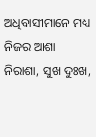ଅଧିବାସୀମାନେ ମଧ୍ୟ ନିଜର ଆଶା ନିରାଶା, ସୁଖ ଦୁଃଖ,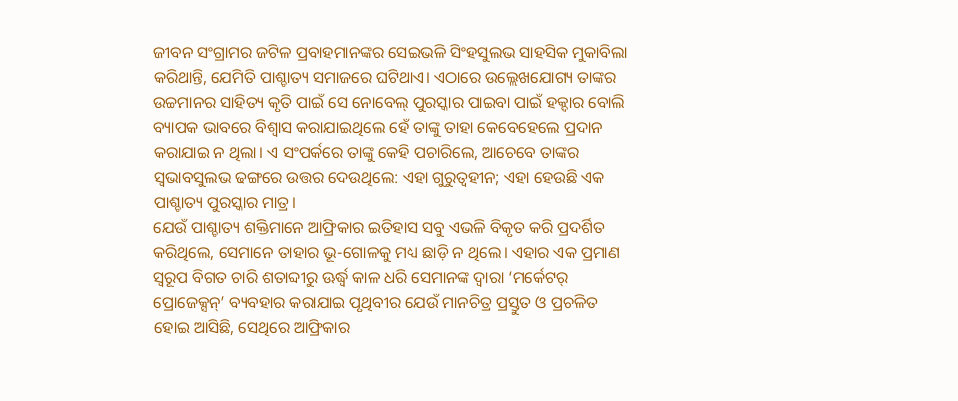ଜୀବନ ସଂଗ୍ରାମର ଜଟିଳ ପ୍ରବାହମାନଙ୍କର ସେଇଭଳି ସିଂହସୁଲଭ ସାହସିକ ମୁକାବିଲା କରିଥାନ୍ତି, ଯେମିତି ପାଶ୍ଚାତ୍ୟ ସମାଜରେ ଘଟିଥାଏ। ଏଠାରେ ଉଲ୍ଲେଖଯୋଗ୍ୟ ତାଙ୍କର ଉଚ୍ଚମାନର ସାହିତ୍ୟ କୃତି ପାଇଁ ସେ ନୋବେଲ୍ ପୁରସ୍କାର ପାଇବା ପାଇଁ ହକ୍ଦାର ବୋଲି ବ୍ୟାପକ ଭାବରେ ବିଶ୍ବାସ କରାଯାଇଥିଲେ ହେଁ ତାଙ୍କୁ ତାହା କେବେହେଲେ ପ୍ରଦାନ କରାଯାଇ ନ ଥିଲା। ଏ ସଂପର୍କରେ ତାଙ୍କୁ କେହି ପଚାରିଲେ, ଆଚେବେ ତାଙ୍କର ସ୍ବଭାବସୁଲଭ ଢଙ୍ଗରେ ଉତ୍ତର ଦେଉଥିଲେ: ଏହା ଗୁରୁତ୍ବହୀନ; ଏହା ହେଉଛି ଏକ ପାଶ୍ଚାତ୍ୟ ପୁରସ୍କାର ମାତ୍ର।
ଯେଉଁ ପାଶ୍ଚାତ୍ୟ ଶକ୍ତିମାନେ ଆଫ୍ରିକାର ଇତିହାସ ସବୁ ଏଭଳି ବିକୃତ କରି ପ୍ରଦର୍ଶିତ କରିଥିଲେ, ସେମାନେ ତାହାର ଭୂ-ଗୋଳକୁ ମଧ୍ୟ ଛାଡ଼ି ନ ଥିଲେ। ଏହାର ଏକ ପ୍ରମାଣ ସ୍ବରୂପ ବିଗତ ଚାରି ଶତାବ୍ଦୀରୁ ଊର୍ଦ୍ଧ୍ବ କାଳ ଧରି ସେମାନଙ୍କ ଦ୍ବାରା ‘ମର୍କେଟର୍ ପ୍ରୋଜେକ୍ସନ୍’ ବ୍ୟବହାର କରାଯାଇ ପୃଥିବୀର ଯେଉଁ ମାନଚିତ୍ର ପ୍ରସ୍ତୁତ ଓ ପ୍ରଚଳିତ ହୋଇ ଆସିଛି, ସେଥିରେ ଆଫ୍ରିକାର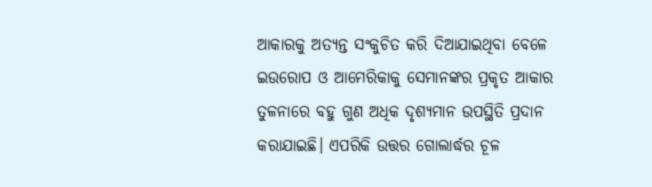ଆକାରକୁ ଅତ୍ୟନ୍ତ ସଂକୁଚିତ କରି ଦିଆଯାଇଥିବା ବେଳେ ଇଉରୋପ ଓ ଆମେରିକାକୁ ସେମାନଙ୍କର ପ୍ରକୃତ ଆକାର ତୁଳନାରେ ବହୁ ଗୁଣ ଅଧିକ ଦୃଶ୍ୟମାନ ଉପସ୍ଥିତି ପ୍ରଦାନ କରାଯାଇଛି। ଏପରିକି ଉତ୍ତର ଗୋଲାର୍ଦ୍ଧର ଚୂଳ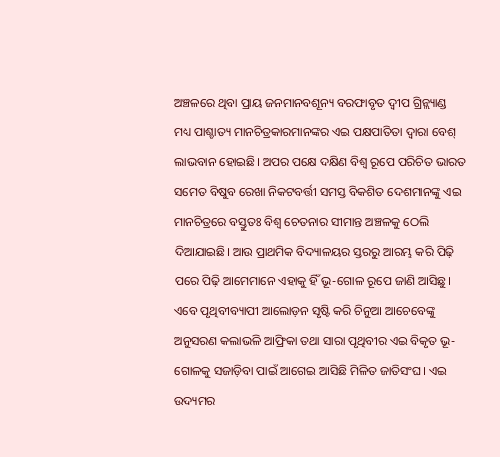ଅଞ୍ଚଳରେ ଥିବା ପ୍ରାୟ ଜନମାନବଶୂନ୍ୟ ବରଫାବୃତ ଦ୍ବୀପ ଗ୍ରିନ୍ଲ୍ୟାଣ୍ଡ ମଧ୍ୟ ପାଶ୍ଚାତ୍ୟ ମାନଚିତ୍ରକାରମାନଙ୍କର ଏଇ ପକ୍ଷପାତିତା ଦ୍ବାରା ବେଶ୍ ଲାଭବାନ ହୋଇଛି। ଅପର ପକ୍ଷେ ଦକ୍ଷିଣ ବିଶ୍ବ ରୂପେ ପରିଚିତ ଭାରତ ସମେତ ବିଷୁବ ରେଖା ନିକଟବର୍ତ୍ତୀ ସମସ୍ତ ବିକଶିତ ଦେଶମାନଙ୍କୁ ଏଇ ମାନଚିତ୍ରରେ ବସ୍ତୁତଃ ବିଶ୍ବ ଚେତନାର ସୀମାନ୍ତ ଅଞ୍ଚଳକୁ ଠେଲି ଦିଆଯାଇଛି। ଆଉ ପ୍ରାଥମିକ ବିଦ୍ୟାଳୟର ସ୍ତରରୁ ଆରମ୍ଭ କରି ପିଢ଼ି ପରେ ପିଢ଼ି ଆମେମାନେ ଏହାକୁ ହିଁ ଭୂ-ଗୋଳ ରୂପେ ଜାଣି ଆସିଛୁ।
ଏବେ ପୃଥିବୀବ୍ୟାପୀ ଆଲୋଡ଼ନ ସୃଷ୍ଟି କରି ଚିନୁଆ ଆଚେବେଙ୍କୁ ଅନୁସରଣ କଲାଭଳି ଆଫ୍ରିକା ତଥା ସାରା ପୃଥିବୀର ଏଇ ବିକୃତ ଭୂ-ଗୋଳକୁ ସଜାଡ଼ିବା ପାଇଁ ଆଗେଇ ଆସିଛି ମିଳିତ ଜାତିସଂଘ। ଏଇ ଉଦ୍ୟମର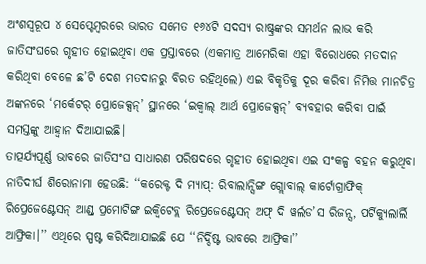ଅଂଶସ୍ବରୂପ ୪ ସେପ୍ଟେମ୍ବରରେ ଭାରତ ସମେତ ୧୬୪ଟି ସଦସ୍ୟ ରାଷ୍ଟ୍ରଙ୍କର ସମର୍ଥନ ଲାଭ କରି ଜାତିସଂଘରେ ଗୃହୀତ ହୋଇଥିବା ଏକ ପ୍ରସ୍ତାବରେ (ଏକମାତ୍ର ଆମେରିକା ଏହା ବିରୋଧରେ ମତଦାନ କରିଥିବା ବେଳେ ଛ’ଟି ଦେଶ ମତଦାନରୁ ବିରତ ରହିଥିଲେ) ଏଇ ବିକୃତିକୁ ଦୂର କରିବା ନିମିତ୍ତ ମାନଚିତ୍ର ଅଙ୍କନରେ ‘ମର୍କେଟର୍ ପ୍ରୋଜେକ୍ସନ୍’ ସ୍ଥାନରେ ‘ଇକ୍ବାଲ୍ ଆର୍ଥ ପ୍ରୋଜେକ୍ସନ୍’ ବ୍ୟବହାର କରିବା ପାଇଁ ସମସ୍ତଙ୍କୁ ଆହ୍ବାନ ଦିଆଯାଇଛି।
ତାତ୍ପର୍ଯ୍ୟପୂର୍ଣ୍ଣ ଭାବରେ ଜାତିସଂଘ ସାଧାରଣ ପରିଷଦରେ ଗୃହୀତ ହୋଇଥିବା ଏଇ ସଂକଳ୍ପ ବହନ କରୁଥିବା ନାତିଦୀର୍ଘ ଶିରୋନାମା ହେଉଛି: ‘‘କରେକ୍ଟ ଦି ମ୍ୟାପ୍: ରିବାଲାନ୍ସିଙ୍ଗ ଗ୍ଲୋବାଲ୍ କାର୍ଟୋଗ୍ରାଫିକ୍ ରିପ୍ରେଜେଣ୍ଟେସନ୍ ଆଣ୍ଡ୍ ପ୍ରମୋଟିଙ୍ଗ ଇକ୍ବିଟେବ୍ଲ ରିପ୍ରେଜେଣ୍ଟେସନ୍ ଅଫ୍ ଦି ୱର୍ଲଡ’ସ ରିଜନ୍ସ, ପର୍ଟିକ୍ୟୁଲାର୍ଲି ଆଫ୍ରିକା।’’ ଏଥିରେ ସ୍ପଷ୍ଟ କରିଦିଆଯାଇଛି ଯେ ‘‘ନିର୍ଦ୍ଦିଷ୍ଟ ଭାବରେ ଆଫ୍ରିକା’’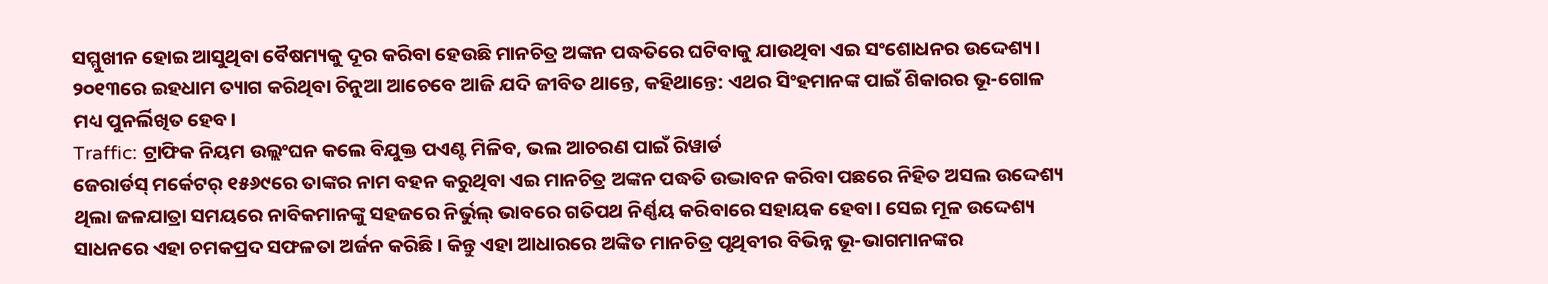ସମ୍ମୁଖୀନ ହୋଇ ଆସୁଥିବା ବୈଷମ୍ୟକୁ ଦୂର କରିବା ହେଉଛି ମାନଚିତ୍ର ଅଙ୍କନ ପଦ୍ଧତିରେ ଘଟିବାକୁ ଯାଉଥିବା ଏଇ ସଂଶୋଧନର ଉଦ୍ଦେଶ୍ୟ। ୨୦୧୩ରେ ଇହଧାମ ତ୍ୟାଗ କରିଥିବା ଚିନୁଆ ଆଚେବେ ଆଜି ଯଦି ଜୀବିତ ଥାନ୍ତେ, କହିଥାନ୍ତେ: ଏଥର ସିଂହମାନଙ୍କ ପାଇଁ ଶିକାରର ଭୂ-ଗୋଳ ମଧ୍ୟ ପୁନର୍ଲିଖିତ ହେବ।
Traffic: ଟ୍ରାଫିକ ନିୟମ ଉଲ୍ଲଂଘନ କଲେ ବିଯୁକ୍ତ ପଏଣ୍ଟ ମିଳିବ, ଭଲ ଆଚରଣ ପାଇଁ ରିୱାର୍ଡ
ଜେରାର୍ଡସ୍ ମର୍କେଟର୍ ୧୫୬୯ରେ ତାଙ୍କର ନାମ ବହନ କରୁଥିବା ଏଇ ମାନଚିତ୍ର ଅଙ୍କନ ପଦ୍ଧତି ଉଦ୍ଭାବନ କରିବା ପଛରେ ନିହିତ ଅସଲ ଉଦ୍ଦେଶ୍ୟ ଥିଲା ଜଳଯାତ୍ରା ସମୟରେ ନାବିକମାନଙ୍କୁ ସହଜରେ ନିର୍ଭୁଲ୍ ଭାବରେ ଗତିପଥ ନିର୍ଣ୍ଣୟ କରିବାରେ ସହାୟକ ହେବା। ସେଇ ମୂଳ ଉଦ୍ଦେଶ୍ୟ ସାଧନରେ ଏହା ଚମକପ୍ରଦ ସଫଳତା ଅର୍ଜନ କରିଛି। କିନ୍ତୁ ଏହା ଆଧାରରେ ଅଙ୍କିତ ମାନଚିତ୍ର ପୃଥିବୀର ବିଭିନ୍ନ ଭୂ-ଭାଗମାନଙ୍କର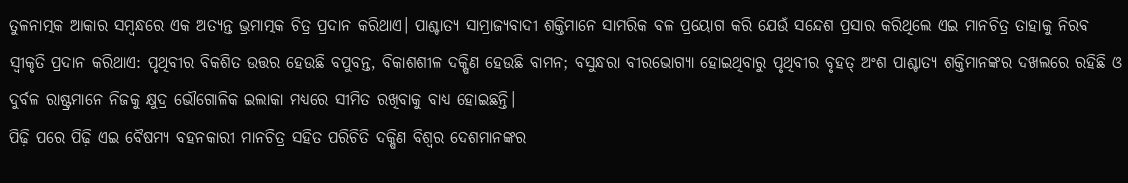ତୁଳନାତ୍ମକ ଆକାର ସମ୍ବନ୍ଧରେ ଏକ ଅତ୍ୟନ୍ତ ଭ୍ରମାତ୍ମକ ଚିତ୍ର ପ୍ରଦାନ କରିଥାଏ। ପାଶ୍ଚାତ୍ୟ ସାମ୍ରାଜ୍ୟବାଦୀ ଶକ୍ତିମାନେ ସାମରିକ ବଳ ପ୍ରୟୋଗ କରି ଯେଉଁ ସନ୍ଦେଶ ପ୍ରସାର କରିଥିଲେ ଏଇ ମାନଚିତ୍ର ତାହାକୁ ନିରବ ସ୍ବୀକୃତି ପ୍ରଦାନ କରିଥାଏ: ପୃଥିବୀର ବିକଶିତ ଉତ୍ତର ହେଉଛି ବପୁବନ୍ତ, ବିକାଶଶୀଳ ଦକ୍ଷିଣ ହେଉଛି ବାମନ; ବସୁନ୍ଧରା ବୀରଭୋଗ୍ୟା ହୋଇଥିବାରୁ ପୃଥିବୀର ବୃହତ୍ ଅଂଶ ପାଶ୍ଚାତ୍ୟ ଶକ୍ତିମାନଙ୍କର ଦଖଲରେ ରହିଛି ଓ ଦୁର୍ବଳ ରାଷ୍ଟ୍ରମାନେ ନିଜକୁ କ୍ଷୁଦ୍ର ଭୌଗୋଳିକ ଇଲାକା ମଧ୍ୟରେ ସୀମିତ ରଖିବାକୁ ବାଧ୍ୟ ହୋଇଛନ୍ତି।
ପିଢ଼ି ପରେ ପିଢ଼ି ଏଇ ବୈଷମ୍ୟ ବହନକାରୀ ମାନଚିତ୍ର ସହିତ ପରିଚିତି ଦକ୍ଷିଣ ବିଶ୍ବର ଦେଶମାନଙ୍କର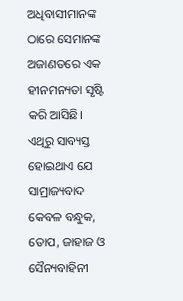ଅଧିବାସୀମାନଙ୍କ ଠାରେ ସେମାନଙ୍କ ଅଜାଣତରେ ଏକ ହୀନମନ୍ୟତା ସୃଷ୍ଟି କରି ଆସିଛି। ଏଥିରୁ ସାବ୍ୟସ୍ତ ହୋଇଥାଏ ଯେ ସାମ୍ରାଜ୍ୟବାଦ କେବଳ ବନ୍ଧୁକ, ତୋପ, ଜାହାଜ ଓ ସୈନ୍ୟବାହିନୀ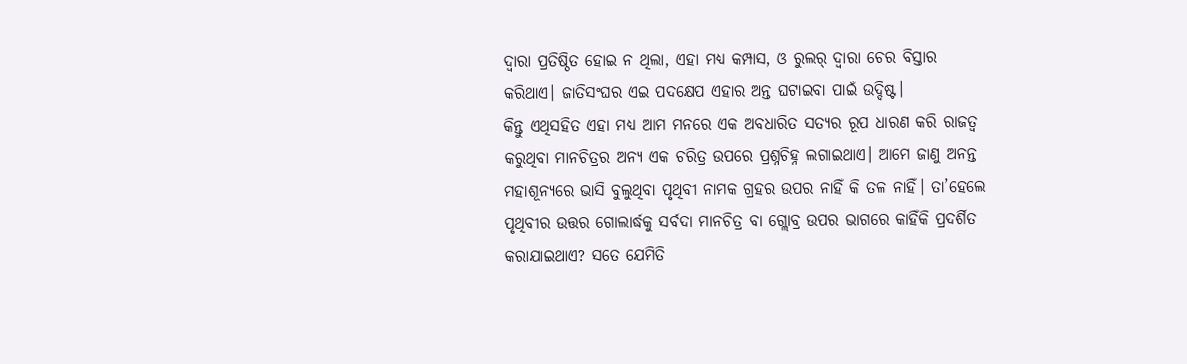ଦ୍ବାରା ପ୍ରତିଷ୍ଠିତ ହୋଇ ନ ଥିଲା, ଏହା ମଧ୍ୟ କମ୍ପାସ, ଓ ରୁଲର୍ ଦ୍ବାରା ଚେର ବିସ୍ତାର କରିଥାଏ। ଜାତିସଂଘର ଏଇ ପଦକ୍ଷେପ ଏହାର ଅନ୍ତ ଘଟାଇବା ପାଇଁ ଉଦ୍ଦିଷ୍ଟ।
କିନ୍ତୁ ଏଥିସହିତ ଏହା ମଧ୍ୟ ଆମ ମନରେ ଏକ ଅବଧାରିତ ସତ୍ୟର ରୂପ ଧାରଣ କରି ରାଜତ୍ବ କରୁଥିବା ମାନଚିତ୍ରର ଅନ୍ୟ ଏକ ଚରିତ୍ର ଉପରେ ପ୍ରଶ୍ନଚିହ୍ନ ଲଗାଇଥାଏ। ଆମେ ଜାଣୁ ଅନନ୍ତ ମହାଶୂନ୍ୟରେ ଭାସି ବୁଲୁଥିବା ପୃଥିବୀ ନାମକ ଗ୍ରହର ଉପର ନାହିଁ କି ତଳ ନାହିଁ। ତା’ହେଲେ ପୃଥିବୀର ଉତ୍ତର ଗୋଲାର୍ଦ୍ଧକୁ ସର୍ବଦା ମାନଚିତ୍ର ବା ଗ୍ଲୋବ୍ର ଉପର ଭାଗରେ କାହିଁକି ପ୍ରଦର୍ଶିତ କରାଯାଇଥାଏ? ସତେ ଯେମିତି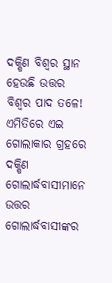ଦକ୍ଷିଣ ବିଶ୍ବର ସ୍ଥାନ ହେଉଛି ଉତ୍ତର ବିଶ୍ବର ପାଦ ତଳେ! ଏମିତିରେ ଏଇ ଗୋଲାକାର ଗ୍ରହରେ ଦକ୍ଷିଣ ଗୋଲାର୍ଦ୍ଧବାସୀମାନେ ଉତ୍ତର ଗୋଲାର୍ଦ୍ଧବାସୀଙ୍କର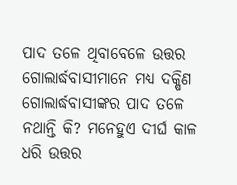ପାଦ ତଳେ ଥିବାବେଳେ ଉତ୍ତର ଗୋଲାର୍ଦ୍ଧବାସୀମାନେ ମଧ୍ୟ ଦକ୍ଷିଣ ଗୋଲାର୍ଦ୍ଧବାସୀଙ୍କର ପାଦ ତଳେ ନଥାନ୍ତି କି? ମନେହୁଏ ଦୀର୍ଘ କାଳ ଧରି ଉତ୍ତର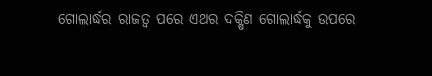ଗୋଲାର୍ଦ୍ଧର ରାଜତ୍ବ ପରେ ଏଥର ଦକ୍ଷିଣ ଗୋଲାର୍ଦ୍ଧକୁ ଉପରେ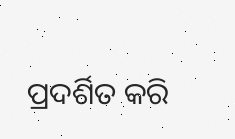ପ୍ରଦର୍ଶିତ କରି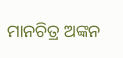ମାନଚିତ୍ର ଅଙ୍କନ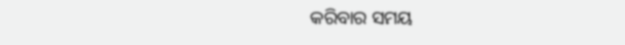କରିବାର ସମୟ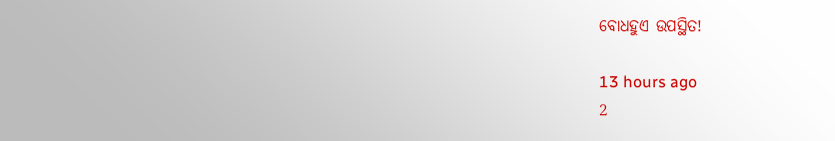ବୋଧହୁଏ ଉପସ୍ଥିତ!

13 hours ago
2